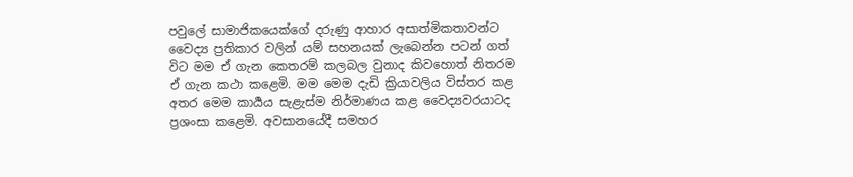පවුලේ සාමාජිකයෙක්ගේ දරුණු ආහාර අසාත්මිකතාවන්ට වෛද්‍ය ප්‍රතිකාර වලින් යම් සහනයක් ලැබෙන්න පටන් ගත් විට මම ඒ ගැන කෙතරම් කලබල වුනාද කිවහොත් නිතරම ඒ ගැන කථා කළෙමි. මම මෙම දැඩි ක්‍රියාවලිය විස්තර කළ අතර මෙම කාර්‍යය සැළැස්ම නිර්මාණය කළ වෛද්‍යවරයාටද ප්‍රශංසා කළෙමි. අවසානයේදී සමහර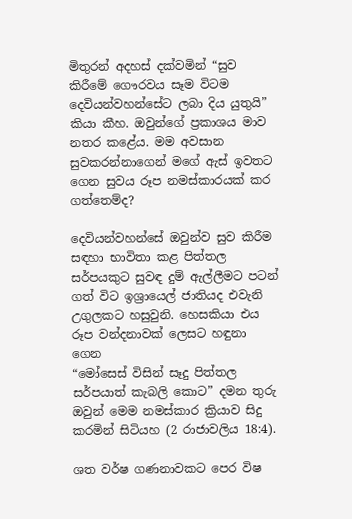මිතුරන් අදහස් දක්වමින් “සුව කිරීමේ ගෞරවය සෑම විටම දෙවියන්වහන්සේට ලබා දිය යුතුයි” කියා කීහ. ඔවුන්ගේ ප්‍රකාශය මාව නතර කළේය. මම අවසාන සුවකරන්නාගෙන් මගේ ඇස් ඉවතට ගෙන සුවය රූප නමස්කාරයක් කර ගත්තෙම්ද?

දෙවියන්වහන්සේ ඔවුන්ව සුව කිරීම සඳහා භාවිතා කළ පිත්තල සර්පයකුට සුවඳ දුම් ඇල්ලීමට පටන් ගත් විට ඉශ්‍රායෙල් ජාතියද එවැනි උගුලකට හසුවුනි. හෙසකියා එය රූප වන්දනාවක් ලෙසට හඳුනා ගෙන
“මෝසෙස් විසින් සෑදු පිත්තල සර්පයාත් කැබලි කොට” දමන තුරු ඔවුන් මෙම නමස්කාර ක්‍රියාව සිදු කරමින් සිටියහ (2 රාජාවලිය 18:4).

ශත වර්ෂ ගණනාවකට පෙර විෂ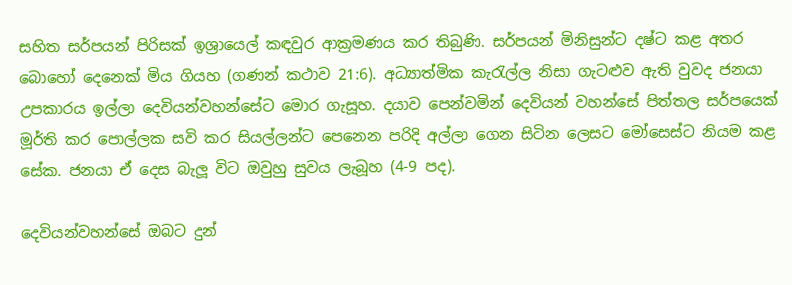සහිත සර්පයන් පිරිසක් ඉශ්‍රායෙල් කඳවුර ආක්‍රමණය කර තිබුණි. සර්පයන් මිනිසුන්ට දෂ්ට කළ අතර බොහෝ දෙනෙක් මිය ගියහ (ගණන් කථාව 21:6). අධ්‍යාත්මික කැරැල්ල නිසා ගැටළුව ඇති වුවද ජනයා උපකාරය ඉල්ලා දෙවියන්වහන්සේට මොර ගැසූහ. දයාව පෙන්වමින් දෙවියන් වහන්සේ පිත්තල සර්පයෙක් මූර්ති කර පොල්ලක සවි කර සියල්ලන්ට පෙනෙන පරිදි අල්ලා ගෙන සිටින ලෙසට මෝසෙස්ට නියම කළ සේක. ජනයා ඒ දෙස බැලූ විට ඔවුහු සුවය ලැබූහ (4-9 පද).

දෙවියන්වහන්සේ ඔබට දුන්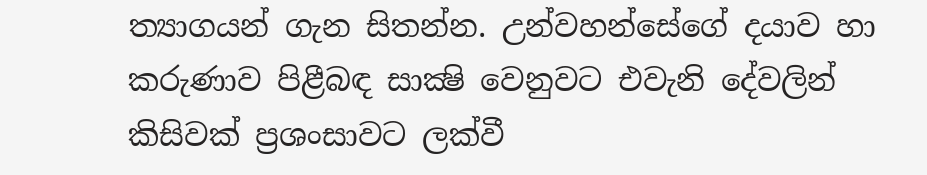ත්‍යාගයන් ගැන සිතන්න. උන්වහන්සේගේ දයාව හා කරුණාව පිළීබඳ සාක්‍ෂි වෙනුවට එවැනි දේවලින් කිසිවක් ප්‍රශංසාවට ලක්වී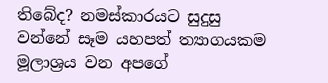තිබේද? නමස්කාරයට සුදුසු වන්නේ සෑම යහපත් ත්‍යාගයකම මූලාශ්‍රය වන අපගේ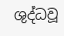ශුද්ධවූ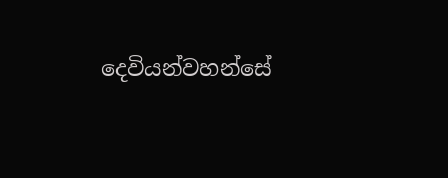දෙවියන්වහන්සේ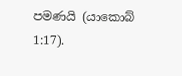පමණයි (යාකොබ් 1:17).